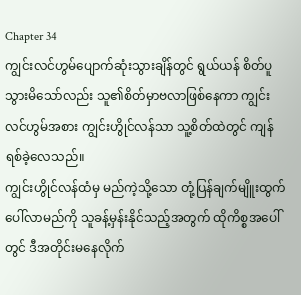Chapter 34
ကျွင်းလင်ဟွမ်ပျောက်ဆုံးသွားချိန်တွင် ရွယ်ယန် စိတ်ပူသွားမိသော်လည်း သူ၏စိတ်မှာဗလာဖြစ်နေကာ ကျွင်းလင်ဟွမ်အစား ကျွင်းဟွိုင်လန်သာ သူ့စိတ်ထဲတွင် ကျန်ရစ်ခဲ့လေသည်။
ကျွင်းဟွိုင်လန်ထံမှ မည်ကဲ့သို့သော တုံ့ပြန်ချက်မျိူးထွက်ပေါ်လာမည်ကို သူခန့်မှန်းနိုင်သည့်အတွက် ထိုကိစ္စအပေါ်တွင် ဒီအတိုင်းမနေလိုက်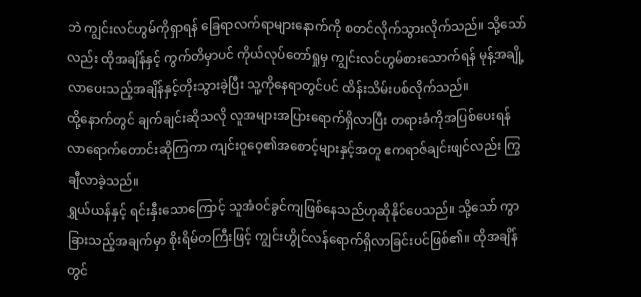ဘဲ ကျွင်းလင်ဟွမ်ကိုရှာရန် ခြေရာလက်ရာများနောက်ကို စတင်လိုက်သွားလိုက်သည်။ သို့သော်လည်း ထိုအချိန်နှင့် ကွက်တိမှာပင် ကိုယ်လုပ်တော်ရှုမှ ကျွင်းလင်ဟွမ်စားသောက်ရန် မုန့်အချို့လာပေးသည့်အချိန်နှင့်တိုးသွားခဲ့ပြီး သူ့ကိုနေရာတွင်ပင် ထိန်းသိမ်းပစ်လိုက်သည်။
ထို့နောက်တွင် ချက်ချင်းဆိုသလို လူအများအပြားရောက်ရှိလာပြီး တရားခံကိုအပြစ်ပေးရန် လာရောက်တောင်းဆိုကြကာ ကျင်းဝူဝေ့၏အစောင့်များနှင့်အတူ ဧကရာဇ်ချင်းဖျင်လည်း ကြွချီလာခဲ့သည်။
ရွှယ်ယန်နှင့် ရင်းနှီးသောကြောင့် သူအံဝင်ခွင်ကျဖြစ်နေသည်ဟုဆိုနိုင်ပေသည်။ သို့သော် ကွာခြားသည့်အချက်မှာ စိုးရိမ်တကြီးဖြင့် ကျွင်းဟွိုင်လန်ရောက်ရှိလာခြင်းပင်ဖြစ်၏။ ထိုအချိန်တွင်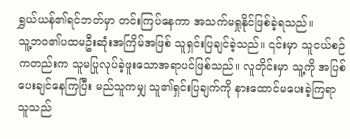ရွှယ်ယန်၏ရင်ဘတ်မှာ တင်းကြပ်နေကာ အသက်မရှုနိုင်ဖြစ်ခဲ့ရသည်။
သူ့ဘဝ၏ပထမဦးဆုံးအကြိမ်အဖြစ် သူရှင်းပြချင်ခဲ့သည်။ ၎င်းမှာ သူငယ်စဉ်ကတည်းက သူမပြုလုပ်ခဲ့ဖူးသောအရာပင်ဖြစ်သည်။ လူတိုင်းမှာ သူ့ကို အပြစ်ပေးချင်နေကြပြီး မည်သူကမျှ သူ၏ရှင်းပြချက်ကို နားထောင်မပေးခဲ့ကြရာ သူသည်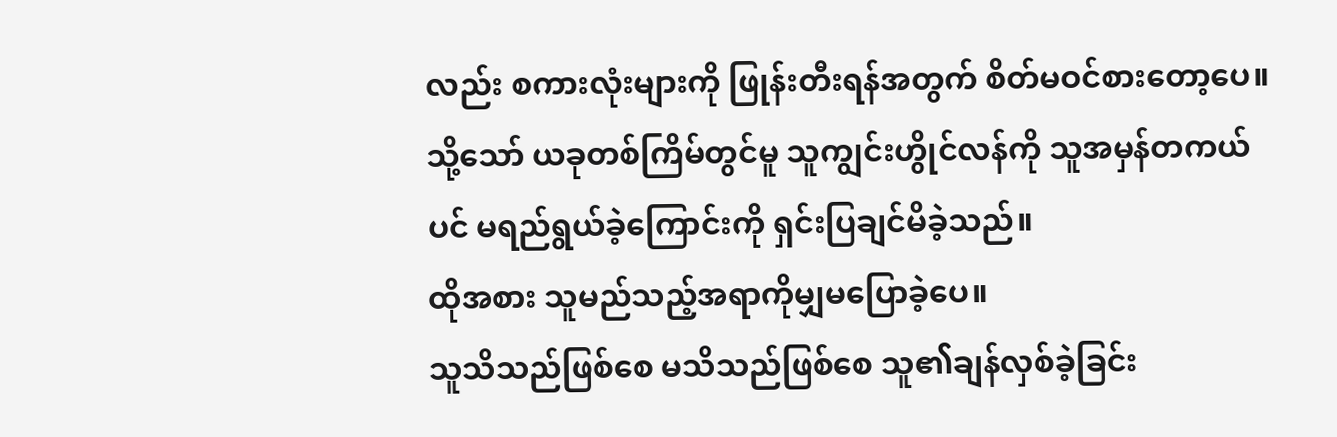လည်း စကားလုံးများကို ဖြုန်းတီးရန်အတွက် စိတ်မဝင်စားတော့ပေ။ သို့သော် ယခုတစ်ကြိမ်တွင်မူ သူကျွင်းဟွိုင်လန်ကို သူအမှန်တကယ်ပင် မရည်ရွယ်ခဲ့ကြောင်းကို ရှင်းပြချင်မိခဲ့သည်။
ထိုအစား သူမည်သည့်အရာကိုမျှမပြောခဲ့ပေ။
သူသိသည်ဖြစ်စေ မသိသည်ဖြစ်စေ သူ၏ချန်လှစ်ခဲ့ခြင်း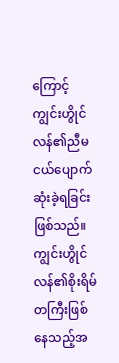ကြောင့် ကျွင်းဟွိုင်လန်၏ညီမငယ်ပျောက်ဆုံးခဲ့ရခြင်းဖြစ်သည်။ ကျွင်းဟွိုင်လန်၏စိုးရိမ်တကြီးဖြစ်နေသည့်အ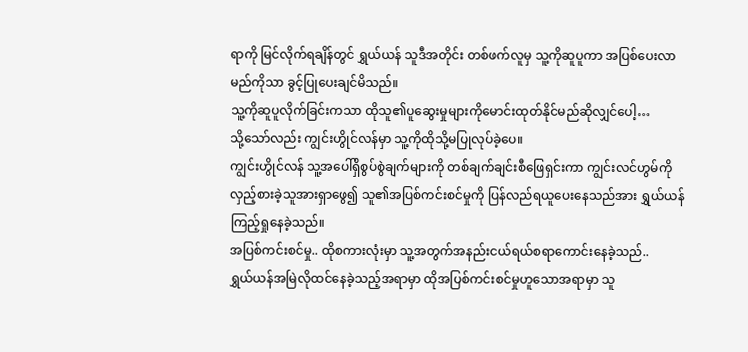ရာကို မြင်လိုက်ရချိန်တွင် ရွှယ်ယန် သူဒီအတိုင်း တစ်ဖက်လူမှ သူ့ကိုဆူပူကာ အပြစ်ပေးလာမည်ကိုသာ ခွင့်ပြုပေးချင်မိသည်။
သူ့ကိုဆူပူလိုက်ခြင်းကသာ ထိုသူ၏ပူဆွေးမှုများကိုမောင်းထုတ်နိုင်မည်ဆိုလျှင်ပေါ့…
သို့သော်လည်း ကျွင်းဟွိုင်လန်မှာ သူ့ကိုထိုသို့မပြုလုပ်ခဲ့ပေ။
ကျွင်းဟွိုင်လန် သူ့အပေါ်ရှိစွပ်စွဲချက်များကို တစ်ချက်ချင်းစီဖြေရှင်းကာ ကျွင်းလင်ဟွမ်ကိုလှည့်စားခဲ့သူအားရှာဖွေ၍ သူ၏အပြစ်ကင်းစင်မှုကို ပြန်လည်ရယူပေးနေသည်အား ရွှယ်ယန်ကြည့်ရှုနေခဲ့သည်။
အပြစ်ကင်းစင်မှု.. ထိုစကားလုံးမှာ သူ့အတွက်အနည်းငယ်ရယ်စရာကောင်းနေခဲ့သည်..
ရွှယ်ယန်အမြဲလိုထင်နေခဲ့သည့်အရာမှာ ထိုအပြစ်ကင်းစင်မှုဟူသောအရာမှာ သူ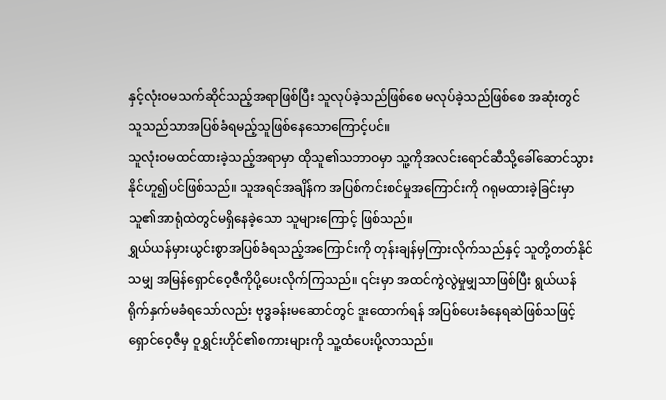နှင့်လုံးဝမသက်ဆိုင်သည့်အရာဖြစ်ပြီး သူလုပ်ခဲ့သည်ဖြစ်စေ မလုပ်ခဲ့သည်ဖြစ်စေ အဆုံးတွင် သူသည်သာအပြစ်ခံရမည့်သူဖြစ်နေသောကြောင့်ပင်။
သူလုံးဝမထင်ထားခဲ့သည့်အရာမှာ ထိုသူ၏သဘာဝမှာ သူ့ကိုအလင်းရောင်ဆီသို့ခေါ်ဆောင်သွားနိုင်ဟူ၍ပင်ဖြစ်သည်။ သူအရင်အချိန်က အပြစ်ကင်းစင်မှုအကြောင်းကို ဂရုမထားခဲ့ခြင်းမှာ သူ၏အာရုံထဲတွင်မရှိနေခဲ့သော သူများကြောင့် ဖြစ်သည်။
ရွှယ်ယန်မှားယွင်းစွာအပြစ်ခံရသည့်အကြောင်းကို တုန်းချန်မှကြားလိုက်သည်နှင့် သူတို့တတ်နိုင်သမျှ အမြန်ရှောင်ဝေ့ဇီကိုပို့ပေးလိုက်ကြသည်။ ၎င်းမှာ အထင်ကွဲလွဲမှုမျှသာဖြစ်ပြီး ရွယ်ယန်ရိုက်နှက်မခံရသော်လည်း ဗုဒ္ဓခန်းမဆောင်တွင် ဒူးထောက်ရန် အပြစ်ပေးခံနေရဆဲဖြစ်သဖြင့် ရှောင်ဝေ့ဇီမှ ဝူရွှင်းဟိုင်၏စကားများကို သူ့ထံပေးပို့လာသည်။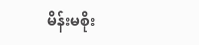မိန်းမစိုး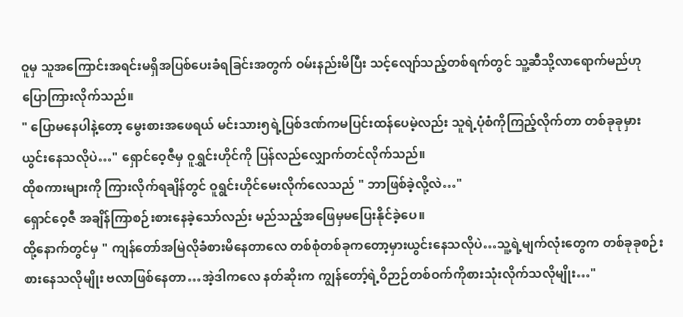ဝူမှ သူအကြောင်းအရင်းမရှိအပြစ်ပေးခံရခြင်းအတွက် ဝမ်းနည်းမိပြီး သင့်လျော်သည့်တစ်ရက်တွင် သူ့ဆီသို့လာရောက်မည်ဟု ပြောကြားလိုက်သည်။
" ပြောမနေပါနဲ့တော့ မွေးစားအဖေရယ် မင်းသား၅ရဲ့ပြစ်ဒဏ်ကမပြင်းထန်ပေမဲ့လည်း သူရဲ့ပုံစံကိုကြည့်လိုက်တာ တစ်ခုခုမှားယွင်းနေသလိုပဲ…" ရှောင်ဝေ့ဇီမှ ဝူရွှင်းဟိုင်ကို ပြန်လည်လျှောက်တင်လိုက်သည်။
ထိုစကားများကို ကြားလိုက်ရချိန်တွင် ဝူရွင်းဟိုင်မေးလိုက်လေသည် " ဘာဖြစ်ခဲ့လို့လဲ…"
ရှောင်ဝေ့ဇီ အချိန်ကြာစဉ်းစားနေခဲ့သော်လည်း မည်သည့်အဖြေမှမပြေးနိုင်ခဲ့ပေ။
ထို့နောက်တွင်မှ " ကျန်တော်အမြဲလိုခံစားမိနေတာလေ တစ်စုံတစ်ခုကတော့မှားယွင်းနေသလိုပဲ…သူ့ရဲ့မျက်လုံးတွေက တစ်ခုခုစဉ်းစားနေသလိုမျိုး ဗလာဖြစ်နေတာ…အဲ့ဒါကလေ နတ်ဆိုးက ကျွန်တော့်ရဲ့ဝိဉာဉ်တစ်ဝက်ကိုစားသုံးလိုက်သလိုမျိုး…"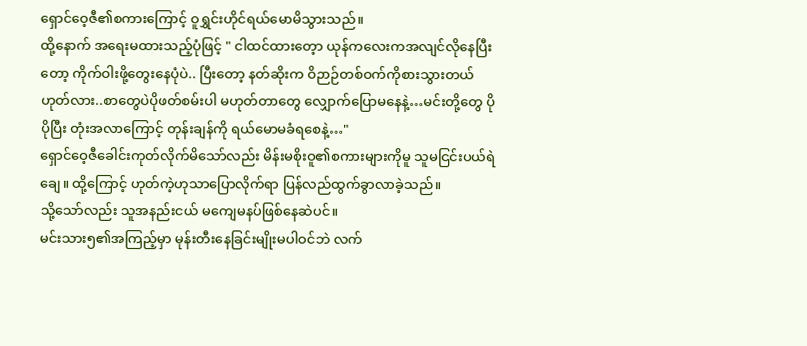ရှောင်ဝေ့ဇီ၏စကားကြောင့် ဝူရွှင်းဟိုင်ရယ်မောမိသွားသည်။
ထို့နောက် အရေးမထားသည့်ပုံဖြင့် " ငါထင်ထားတေ့ာ ယုန်ကလေးကအလျင်လိုနေပြီးတော့ ကိုက်ဝါးဖို့တွေးနေပုံပဲ.. ပြီးတော့ နတ်ဆိုးက ဝိဉာဉ်တစ်ဝက်ကိုစားသွားတယ် ဟုတ်လား..စာတွေပဲပိုဖတ်စမ်းပါ မဟုတ်တာတွေ လျှောက်ပြောမနေနဲ့…မင်းတို့တွေ ပိုပိုပြီး တုံးအလာကြောင့် တုန်းချန်ကို ရယ်မောမခံရစေနဲ့…"
ရှောင်ဝေ့ဇီခေါင်းကုတ်လိုက်မိသော်လည်း မိန်းမစိုးဝူ၏စကားများကိုမူ သူမငြင်းပယ်ရဲချေ။ ထို့ကြောင့် ဟုတ်ကဲ့ဟုသာပြောလိုက်ရာ ပြန်လည်ထွက်ခွာလာခဲ့သည်။
သို့သော်လည်း သူအနည်းငယ် မကျေမနပ်ဖြစ်နေဆဲပင်။
မင်းသား၅၏အကြည့်မှာ မုန်းတီးနေခြင်းမျိုးမပါဝင်ဘဲ လက်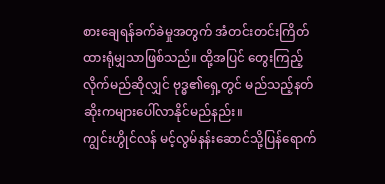စားချေရန်ခက်ခဲမှုအတွက် အံတင်းတင်းကြိတ်ထားရုံမျှသာဖြစ်သည်။ ထို့အပြင် တွေးကြည့်လိုက်မည်ဆိုလျှင် ဗုဒ္ဓ၏ရှေ့တွင် မည်သည့်နတ်ဆိုးကများပေါ်လာနိုင်မည်နည်း။
ကျွင်းဟွိုင်လန် မင့်လွမ်နန်းဆောင်သို့ပြန်ရောက်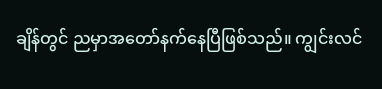ချိန်တွင် ညမှာအတော်နက်နေပြီဖြစ်သည်။ ကျွင်းလင်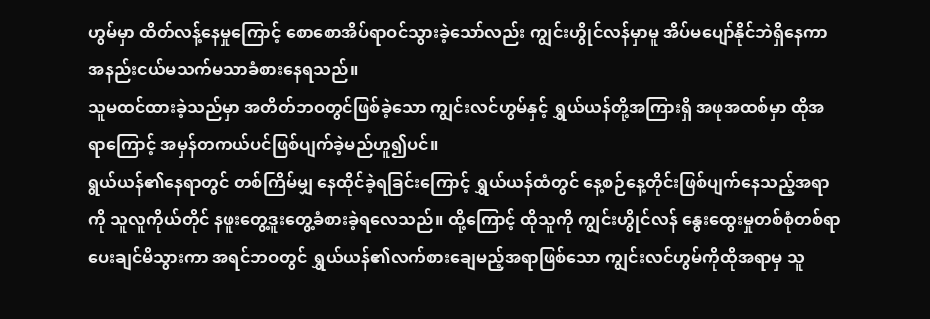ဟွမ်မှာ ထိတ်လန့်နေမှုကြောင့် စောစောအိပ်ရာဝင်သွားခဲ့သော်လည်း ကျွင်းဟွိုင်လန်မှာမူ အိပ်မပျော်နိုင်ဘဲရှိနေကာ အနည်းငယ်မသက်မသာခံစားနေရသည်။
သူမထင်ထားခဲ့သည်မှာ အတိတ်ဘဝတွင်ဖြစ်ခဲ့သော ကျွင်းလင်ဟွမ်နှင့် ရွှယ်ယန်တို့အကြားရှိ အဖုအထစ်မှာ ထိုအရာကြောင့် အမှန်တကယ်ပင်ဖြစ်ပျက်ခဲ့မည်ဟူ၍ပင်။
ရွယ်ယန်၏နေရာတွင် တစ်ကြိမ်မျှ နေထိုင်ခဲ့ရခြင်းကြောင့် ရွှယ်ယန်ထံတွင် နေ့စဉ်နေ့တိုင်းဖြစ်ပျက်နေသည့်အရာကို သူလူကိုယ်တိုင် နဖူးတွေ့ဒူးတွေ့ခံစားခဲ့ရလေသည်။ ထို့ကြောင့် ထိုသူကို ကျွင်းဟွိုင်လန် နွေးထွေးမှုတစ်စုံတစ်ရာ ပေးချင်မိသွားကာ အရင်ဘဝတွင် ရွှယ်ယန်၏လက်စားချေမည့်အရာဖြစ်သော ကျွင်းလင်ဟွမ်ကိုထိုအရာမှ သူ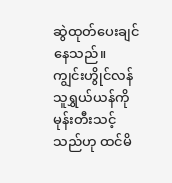ဆွဲထုတ်ပေးချင်နေသည်။
ကျွင်းဟွိုင်လန် သူရွှယ်ယန်ကိုမုန်းတီးသင့်သည်ဟု ထင်မိ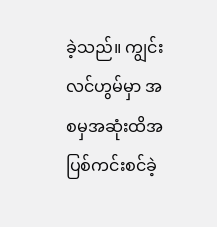ခဲ့သည်။ ကျွင်းလင်ဟွမ်မှာ အစမှအဆုံးထိအပြစ်ကင်းစင်ခဲ့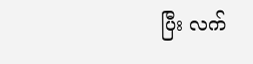ပြီး လက်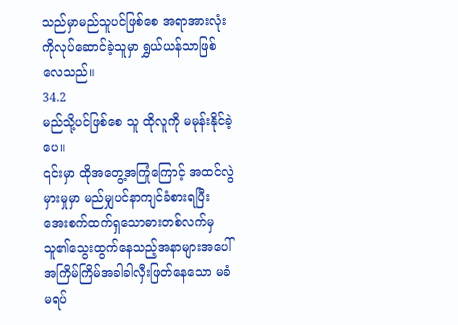သည်မှာမည်သူပင်ဖြစ်စေ အရာအားလုံးကိုလုပ်ဆောင်ခဲ့သူမှာ ရွှယ်ယန်သာဖြစ်လေသည်။
34.2
မည်သို့ပင်ဖြစ်စေ သူ ထိုလူကို မမုန်းနိုင်ခဲ့ပေ။
၎င်းမှာ ထိုအတွေ့အကြုံကြောင့် အထင်လွဲမှားမှုမှာ မည်မျှပင်နာကျင်ခံစားရပြီး အေးစက်ထက်ရှသောဓားတစ်လက်မှ သူ၏သွေးထွက်နေသည့်အနာများအပေါ် အကြိမ်ကြိမ်အခါခါလှီးဖြတ်နေသော မခံမရပ်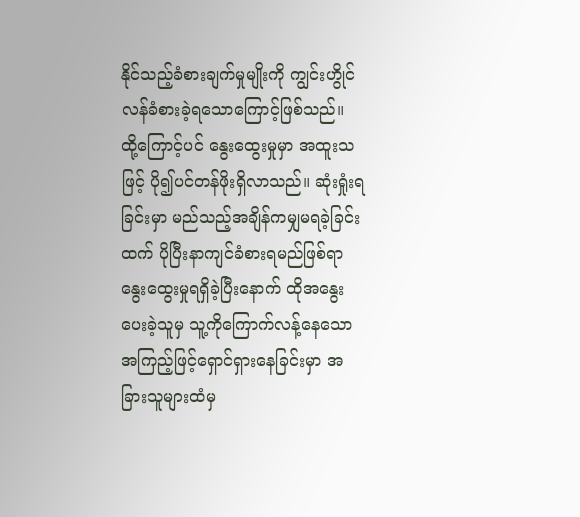နိုင်သည့်ခံစားချက်မှုမျိုးကို ကျွင်းဟွိုင်လန်ခံစားခဲ့ရသောကြောင့်ဖြစ်သည်။
ထို့ကြောင့်ပင် နွေးထွေးမှုမှာ အထူးသဖြင့် ပို၍ပင်တန်ဖိုးရှိလာသည်။ ဆုံးရှုံးရခြင်းမှာ မည်သည့်အချိန်ကမျှမရခဲ့ခြင်းထက် ပိုပြီးနာကျင်ခံစားရမည်ဖြစ်ရာ နွေးထွေးမှုရရှိခဲ့ပြီးနောက် ထိုအနွေးပေးခဲ့သူမှ သူ့ကိုကြောက်လန့်နေသောအကြည့်ဖြင့်ရှောင်ရှားနေခြင်းမှာ အခြားသူများထံမှ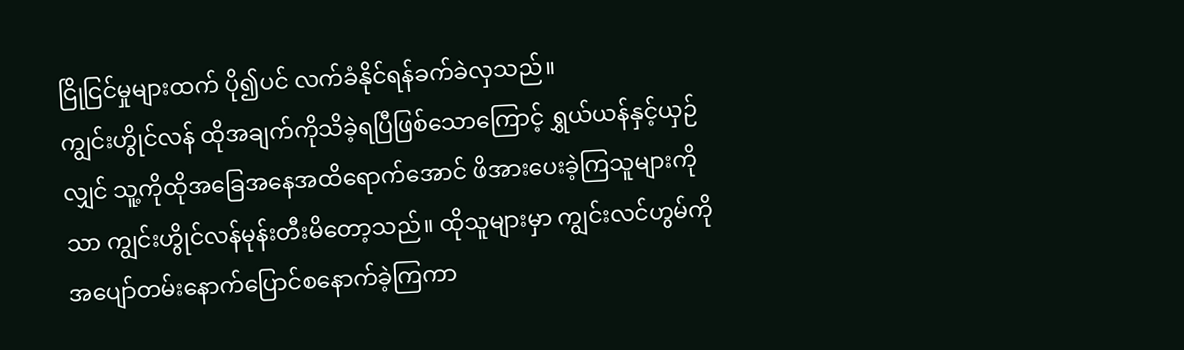ငြိုငြင်မှုများထက် ပို၍ပင် လက်ခံနိုင်ရန်ခက်ခဲလှသည်။
ကျွင်းဟွိုင်လန် ထိုအချက်ကိုသိခဲ့ရပြီဖြစ်သောကြောင့် ရွှယ်ယန်နှင့်ယှဉ်လျှင် သူ့ကိုထိုအခြေအနေအထိရောက်အောင် ဖိအားပေးခဲ့ကြသူများကိုသာ ကျွင်းဟွိုင်လန်မုန်းတီးမိတော့သည်။ ထိုသူများမှာ ကျွင်းလင်ဟွမ်ကိုအပျော်တမ်းနောက်ပြောင်စနောက်ခဲ့ကြကာ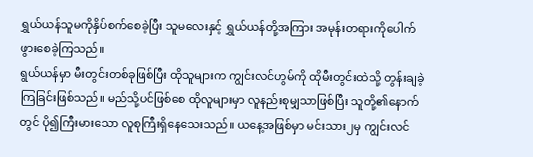ရွှယ်ယန်သူမကိုနှိပ်စက်စေခဲ့ပြီး သူမလေးနှင့် ရွှယ်ယန်တို့အကြား အမုန်းတရားကိုပေါက်ဖွားစေခဲ့ကြသည်။
ရွယ်ယန်မှာ မီးတွင်းတစ်ခုဖြစ်ပြီး ထိုသူများက ကျွင်းလင်ဟွမ်ကို ထိုမီးတွင်းထဲသို့ တွန်းချခဲ့ကြခြင်းဖြစ်သည်။ မည်သို့ပင်ဖြစ်စေ ထိုလူများမှာ လူနည်းစုမျှသာဖြစ်ပြီး သူတို့၏နောက်တွင် ပို၍ကြီးမားသော လူစုကြီးရှိနေသေးသည်။ ယနေ့အဖြစ်မှာ မင်းသား၂မှ ကျွင်းလင်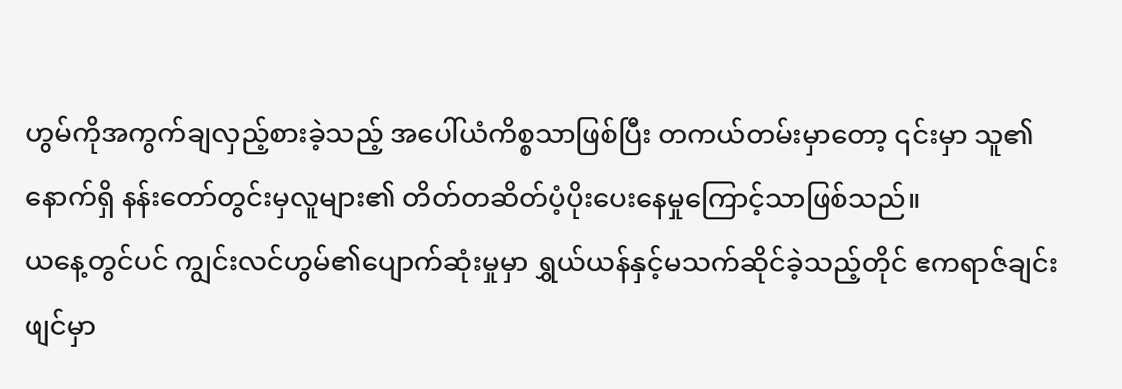ဟွမ်ကိုအကွက်ချလှည့်စားခဲ့သည့် အပေါ်ယံကိစ္စသာဖြစ်ပြီး တကယ်တမ်းမှာတော့ ၎င်းမှာ သူ၏နောက်ရှိ နန်းတော်တွင်းမှလူများ၏ တိတ်တဆိတ်ပံ့ပိုးပေးနေမှုကြောင့်သာဖြစ်သည်။
ယနေ့တွင်ပင် ကျွင်းလင်ဟွမ်၏ပျောက်ဆုံးမှုမှာ ရွှယ်ယန်နှင့်မသက်ဆိုင်ခဲ့သည့်တိုင် ဧကရာဇ်ချင်းဖျင်မှာ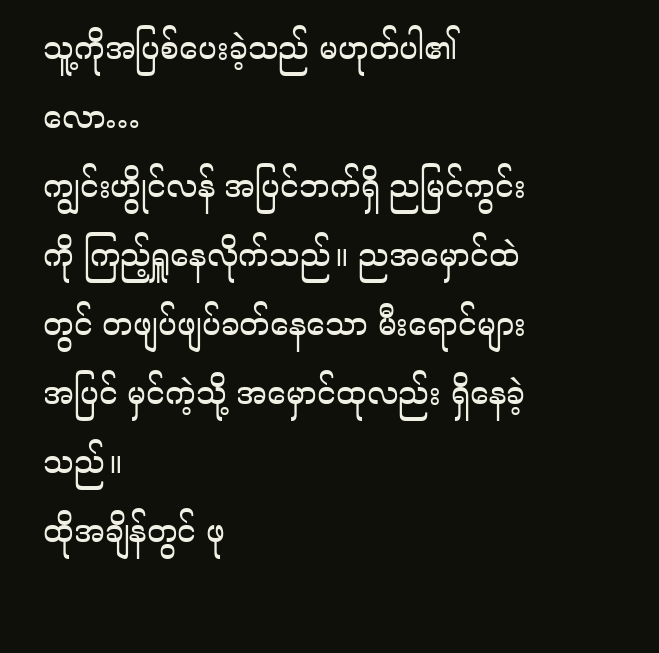သူ့ကိုအပြစ်ပေးခဲ့သည် မဟုတ်ပါ၏လော…
ကျွင်းဟွိုင်လန် အပြင်ဘက်ရှိ ညမြင်ကွင်းကို ကြည့်ရှူနေလိုက်သည်။ ညအမှောင်ထဲတွင် တဖျပ်ဖျပ်ခတ်နေသော မီးရောင်များအပြင် မှင်ကဲ့သို့ အမှောင်ထုလည်း ရှိနေခဲ့သည်။
ထိုအချိန်တွင် ဖု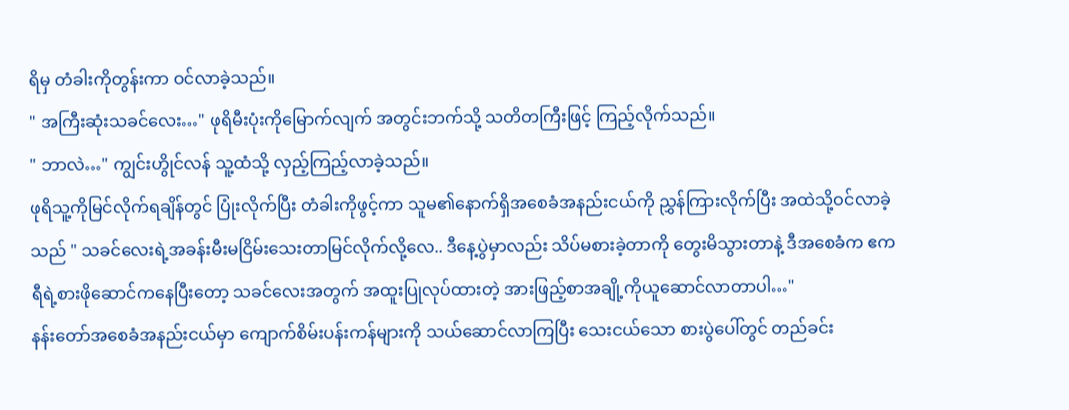ရိမှ တံခါးကိုတွန်းကာ ဝင်လာခဲ့သည်။
" အကြီးဆုံးသခင်လေး…" ဖုရိမီးပုံးကိုမြောက်လျက် အတွင်းဘက်သို့ သတိတကြီးဖြင့် ကြည့်လိုက်သည်။
" ဘာလဲ…" ကျွင်းဟွိုင်လန် သူ့ထံသို့ လှည့်ကြည့်လာခဲ့သည်။
ဖုရိသူ့ကိုမြင်လိုက်ရချိန်တွင် ပြုံးလိုက်ပြီး တံခါးကိုဖွင့်ကာ သူမ၏နောက်ရှိအစေခံအနည်းငယ်ကို ညွှန်ကြားလိုက်ပြီး အထဲသို့ဝင်လာခဲ့သည် " သခင်လေးရဲ့အခန်းမီးမငြိမ်းသေးတာမြင်လိုက်လို့လေ.. ဒီနေ့ပွဲမှာလည်း သိပ်မစားခဲ့တာကို တွေးမိသွားတာနဲ့ ဒီအစေခံက ဧကရီရဲ့စားဖိုဆောင်ကနေပြီးတော့ သခင်လေးအတွက် အထူးပြုလုပ်ထားတဲ့ အားဖြည့်စာအချို့ကိုယူဆောင်လာတာပါ…"
နန်းတော်အစေခံအနည်းငယ်မှာ ကျောက်စိမ်းပန်းကန်များကို သယ်ဆောင်လာကြပြီး သေးငယ်သော စားပွဲပေါ်တွင် တည်ခင်း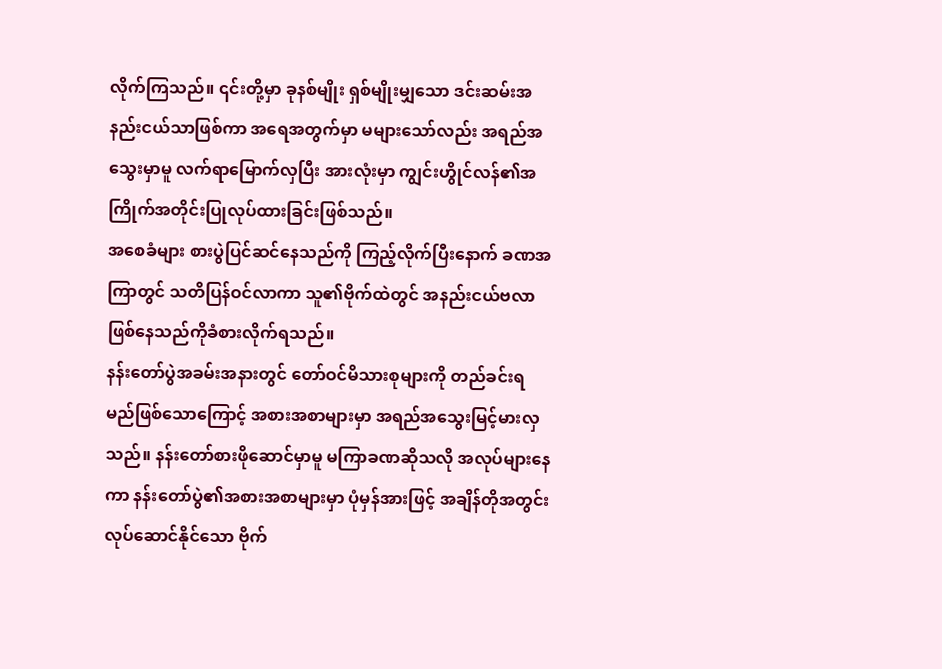လိုက်ကြသည်။ ၎င်းတို့မှာ ခုနစ်မျိုး ရှစ်မျိုးမျှသော ဒင်းဆမ်းအနည်းငယ်သာဖြစ်ကာ အရေအတွက်မှာ မများသော်လည်း အရည်အသွေးမှာမူ လက်ရာမြောက်လှပြီး အားလုံးမှာ ကျွင်းဟွိုင်လန်၏အကြိုက်အတိုင်းပြုလုပ်ထားခြင်းဖြစ်သည်။
အစေခံများ စားပွဲပြင်ဆင်နေသည်ကို ကြည့်လိုက်ပြီးနောက် ခဏအကြာတွင် သတိပြန်ဝင်လာကာ သူ၏ဗိုက်ထဲတွင် အနည်းငယ်ဗလာဖြစ်နေသည်ကိုခံစားလိုက်ရသည်။
နန်းတော်ပွဲအခမ်းအနားတွင် တော်ဝင်မိသားစုများကို တည်ခင်းရမည်ဖြစ်သောကြောင့် အစားအစာများမှာ အရည်အသွေးမြင့်မားလှသည်။ နန်းတော်စားဖိုဆောင်မှာမူ မကြာခဏဆိုသလို အလုပ်များနေကာ နန်းတော်ပွဲ၏အစားအစာများမှာ ပုံမှန်အားဖြင့် အချိန်တိုအတွင်းလုပ်ဆောင်နိုင်သော ဗိုက်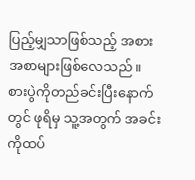ပြည့်မျှသာဖြစ်သည့် အစားအစာများဖြစ်လေသည်။
စားပွဲကိုတည်ခင်းပြီးနောက်တွင် ဖုရိမှ သူ့အတွက် အခင်းကိုထပ်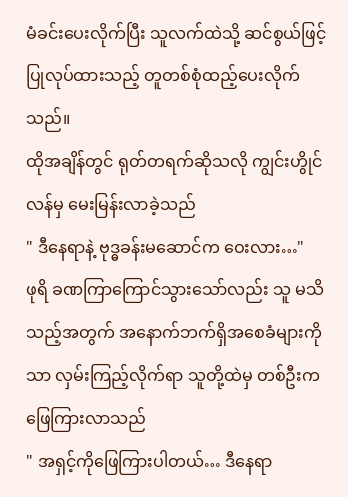မံခင်းပေးလိုက်ပြီး သူလက်ထဲသို့ ဆင်စွယ်ဖြင့် ပြုလုပ်ထားသည့် တူတစ်စုံထည့်ပေးလိုက်သည်။
ထိုအချိန်တွင် ရုတ်တရက်ဆိုသလို ကျွင်းဟွိုင်လန်မှ မေးမြန်းလာခဲ့သည်
" ဒီနေရာနဲ့ ဗုဒ္ဓခန်းမဆောင်က ဝေးလား…"
ဖုရိ ခဏကြာကြောင်သွားသော်လည်း သူ မသိသည့်အတွက် အနောက်ဘက်ရှိအစေခံများကိုသာ လှမ်းကြည့်လိုက်ရာ သူတို့ထဲမှ တစ်ဦးက ဖြေကြားလာသည်
" အရှင့်ကိုဖြေကြားပါတယ်… ဒီနေရာ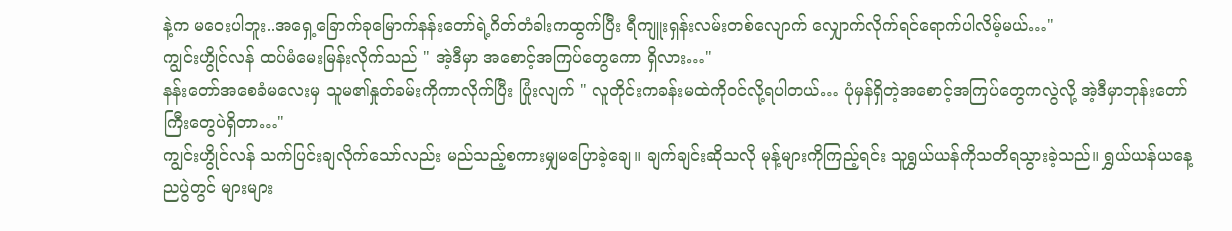နဲ့က မဝေးပါဘူး..အရှေ့ခြောက်ခုမြောက်နန်းတော်ရဲ့ဂိတ်တံခါးကထွက်ပြီး ရီကျူးရှန်းလမ်းတစ်လျောက် လျှောက်လိုက်ရင်ရောက်ပါလိမ့်မယ်…"
ကျွင်းဟွိုင်လန် ထပ်မံမေးမြန်းလိုက်သည် " အဲ့ဒီမှာ အစောင့်အကြပ်တွေကော ရှိလား…"
နန်းတော်အစေခံမလေးမှ သူမ၏နှုတ်ခမ်းကိုကာလိုက်ပြီး ပြုံးလျက် " လူတိုင်းကခန်းမထဲကိုဝင်လို့ရပါတယ်… ပုံမှန်ရှိတဲ့အစောင့်အကြပ်တွေကလွဲလို့ အဲ့ဒီမှာဘုန်းတော်ကြီးတွေပဲရှိတာ…"
ကျွင်းဟွိုင်လန် သက်ပြင်းချလိုက်သော်လည်း မည်သည့်စကားမျှမပြောခဲ့ချေ။ ချက်ချင်းဆိုသလို မုန့်များကိုကြည့်ရင်း သူရွှယ်ယန်ကိုသတိရသွားခဲ့သည်။ ရွှယ်ယန်ယနေ့ညပွဲတွင် များများ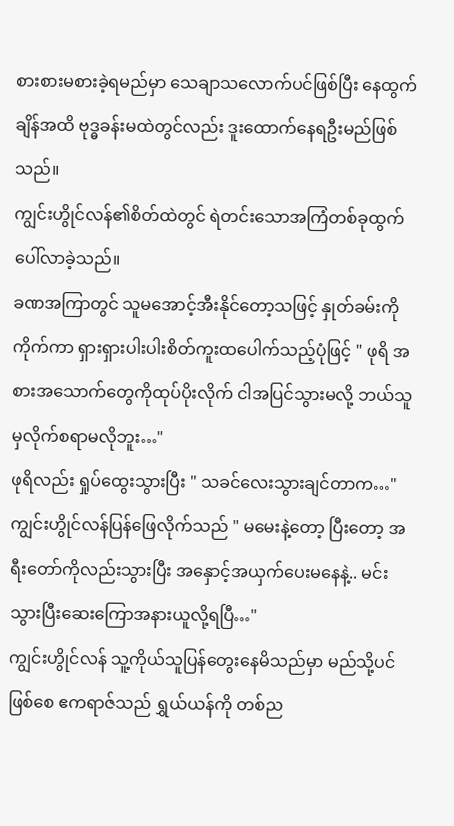စားစားမစားခဲ့ရမည်မှာ သေချာသလောက်ပင်ဖြစ်ပြီး နေထွက်ချိန်အထိ ဗုဒ္ဓခန်းမထဲတွင်လည်း ဒူးထောက်နေရဦးမည်ဖြစ်သည်။
ကျွင်းဟွိုင်လန်၏စိတ်ထဲတွင် ရဲတင်းသောအကြံတစ်ခုထွက်ပေါ်လာခဲ့သည်။
ခဏအကြာတွင် သူမအောင့်အီးနိုင်တော့သဖြင့် နှုတ်ခမ်းကိုကိုက်ကာ ရှားရှားပါးပါးစိတ်ကူးထပေါက်သည့်ပုံဖြင့် " ဖုရိ အစားအသောက်တွေကိုထုပ်ပိုးလိုက် ငါအပြင်သွားမလို့ ဘယ်သူမှလိုက်စရာမလိုဘူး…"
ဖုရိလည်း ရှုပ်ထွေးသွားပြီး " သခင်လေးသွားချင်တာက…"
ကျွင်းဟွိုင်လန်ပြန်ဖြေလိုက်သည် " မမေးနဲ့တော့ ပြီးတော့ အရီးတော်ကိုလည်းသွားပြီး အနှောင့်အယှက်ပေးမနေနဲ့.. မင်းသွားပြီးဆေးကြောအနားယူလို့ရပြီ…"
ကျွင်းဟွိုင်လန် သူ့ကိုယ်သူပြန်တွေးနေမိသည်မှာ မည်သို့ပင်ဖြစ်စေ ဧကရာဇ်သည် ရွှယ်ယန်ကို တစ်ည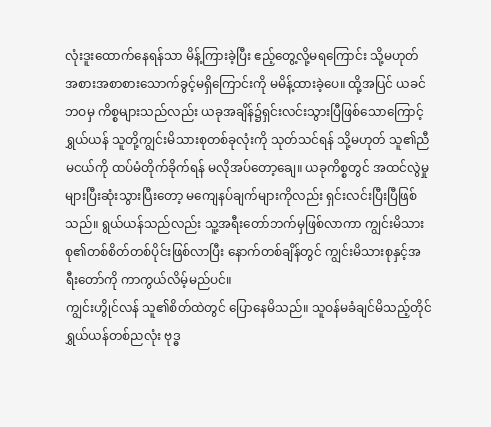လုံးဒူးထောက်နေရန်သာ မိန့်ကြားခဲ့ပြီး ဧည့်တွေ့လို့မရကြောင်း သို့မဟုတ် အစားအစာစားသောက်ခွင့်မရှိကြောင်းကို မမိန့်ထားခဲ့ပေ။ ထို့အပြင် ယခင်ဘဝမှ ကိစ္စများသည်လည်း ယခုအချိန်၌ရှင်းလင်းသွားပြီဖြစ်သောကြောင့် ရွှယ်ယန် သူတို့ကျွင်းမိသားစုတစ်ခုလုံးကို သုတ်သင်ရန် သို့မဟုတ် သူ၏ညီမငယ်ကို ထပ်မံတိုက်ခိုက်ရန် မလိုအပ်တော့ချေ။ ယခုကိစ္စတွင် အထင်လွဲမှုများပြီးဆုံးသွားပြီးတော့ မကျေနပ်ချက်များကိုလည်း ရှင်းလင်းပြီးပြီဖြစ်သည်။ ရွယ်ယန်သည်လည်း သူ့အရီးတော်ဘက်မှဖြစ်လာကာ ကျွင်းမိသားစု၏တစ်စိတ်တစ်ပိုင်းဖြစ်လာပြီး နောက်တစ်ချိန်တွင် ကျွင်းမိသားစုနှင့်အရီးတော်ကို ကာကွယ်လိမ့်မည်ပင်။
ကျွင်းဟွိုင်လန် သူ၏စိတ်ထဲတွင် ပြောနေမိသည်။ သူဝန်မခံချင်မိသည့်တိုင် ရွှယ်ယန်တစ်ညလုံး ဗုဒ္ဓ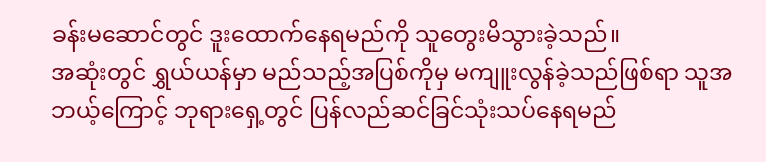ခန်းမဆောင်တွင် ဒူးထောက်နေရမည်ကို သူတွေးမိသွားခဲ့သည်။
အဆုံးတွင် ရွှယ်ယန်မှာ မည်သည့်အပြစ်ကိုမှ မကျူးလွန်ခဲ့သည်ဖြစ်ရာ သူအဘယ့်ကြောင့် ဘုရားရှေ့တွင် ပြန်လည်ဆင်ခြင်သုံးသပ်နေရမည်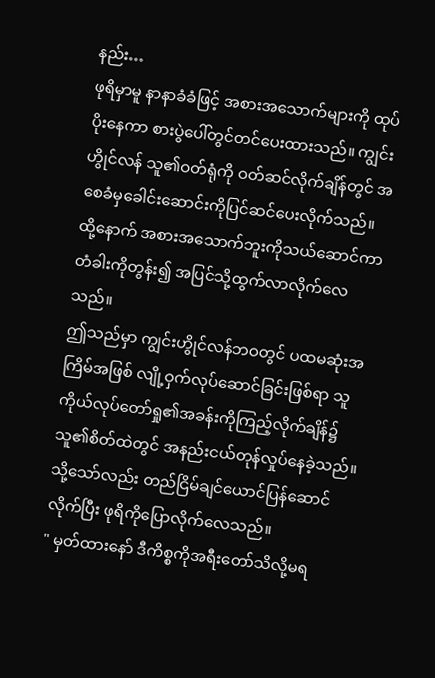နည်း…
ဖုရိမှာမူ နာနာခံခံဖြင့် အစားအသောက်များကို ထုပ်ပိုးနေကာ စားပွဲပေါ်တွင်တင်ပေးထားသည်။ ကျွင်းဟွိုင်လန် သူ၏ဝတ်ရုံကို ဝတ်ဆင်လိုက်ချိန်တွင် အစေခံမှခေါင်းဆောင်းကိုပြင်ဆင်ပေးလိုက်သည်။ ထို့နောက် အစားအသောက်ဘူးကိုသယ်ဆောင်ကာ တံခါးကိုတွန်း၍ အပြင်သို့ထွက်လာလိုက်လေသည်။
ဤသည်မှာ ကျွင်းဟွိုင်လန်ဘဝတွင် ပထမဆုံးအကြိမ်အဖြစ် လျို့ဝှက်လုပ်ဆောင်ခြင်းဖြစ်ရာ သူကိုယ်လုပ်တော်ရှု၏အခန်းကိုကြည့်လိုက်ချိန်၌ သူ၏စိတ်ထဲတွင် အနည်းငယ်တုန်လှုပ်နေခဲ့သည်။ သို့သော်လည်း တည်ငြိမ်ချင်ယောင်ပြန်ဆောင်လိုက်ပြီး ဖုရိကိုပြောလိုက်လေသည်။
" မှတ်ထားနော် ဒီကိစ္စကိုအရီးတော်သိလို့မရ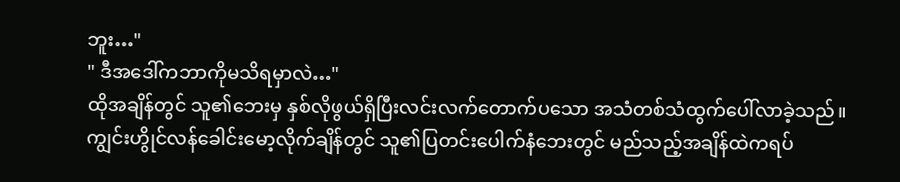ဘူး…"
" ဒီအဒေါ်ကဘာကိုမသိရမှာလဲ…"
ထိုအချိန်တွင် သူ၏ဘေးမှ နှစ်လိုဖွယ်ရှိပြီးလင်းလက်တောက်ပသော အသံတစ်သံထွက်ပေါ်လာခဲ့သည်။
ကျွင်းဟွိုင်လန်ခေါင်းမော့လိုက်ချိန်တွင် သူ၏ပြတင်းပေါက်နံဘေးတွင် မည်သည့်အချိန်ထဲကရပ်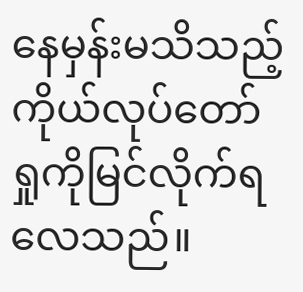နေမှန်းမသိသည့် ကိုယ်လုပ်တော်ရှုကိုမြင်လိုက်ရလေသည်။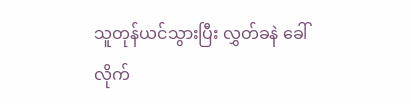သူတုန်ယင်သွားပြီး လွှတ်ခနဲ ခေါ်လိုက်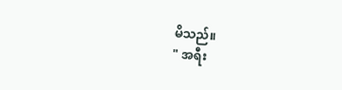မိသည်။
" အရီး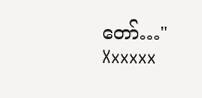တော်…"
Xxxxxx